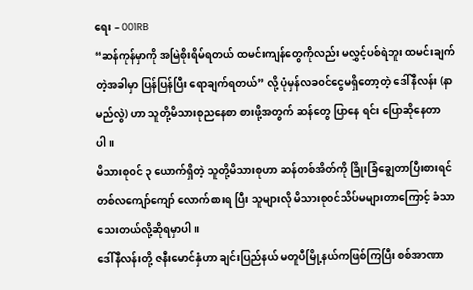ရေး – 001RB
“ဆန်ကုန်မှာကို အမြဲစိုးရိမ်ရတယ် ထမင်းကျန်တွေကိုလည်း မလွှင့်ပစ်ရဲဘူး ထမင်းချက်တဲ့အခါမှာ ပြန်ပြန်ပြီး ရောချက်ရတယ်” လို့ ပုံမှန်လခ၀င်ငွေမရှိတော့တဲ့ ဒေါ်နီလန်း (နာမည်လွဲ) ဟာ သူတို့မိသားစုညနေစာ စားဖို့အတွက် ဆန်တွေ ပြာနေ ရင်း ပြောဆိုနေတာပါ။
မိသားစု၀င် ၃ ယောက်ရှိတဲ့ သူတို့မိသားစုဟာ ဆန်တစ်အိတ်ကို ခြိုးခြံချွေတာပြီးစားရင် တစ်လကျော်ကျော် လောက်စားရ ပြီး သူများလို မိသားစု၀င်သိပ်မများတာကြောင့် ခံသာသေးတယ်လို့ဆိုရမှာပါ။
ဒေါ်နီလန်းတို့ ဇနီးမောင်နှံဟာ ချင်းပြည်နယ် မတူပီမြို့နယ်ကဖြစ်ကြပြီး စစ်အာဏာ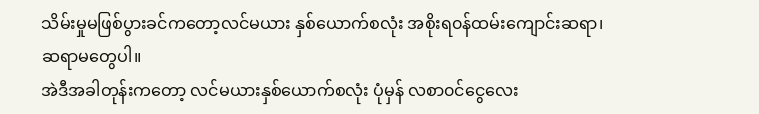သိမ်းမှုမဖြစ်ပွားခင်ကတော့လင်မယား နှစ်ယောက်စလုံး အစိုးရ၀န်ထမ်းကျောင်းဆရာ၊ဆရာမတွေပါ။
အဲဒီအခါတုန်းကတော့ လင်မယားနှစ်ယောက်စလုံး ပုံမှန် လစာ၀င်ငွေလေး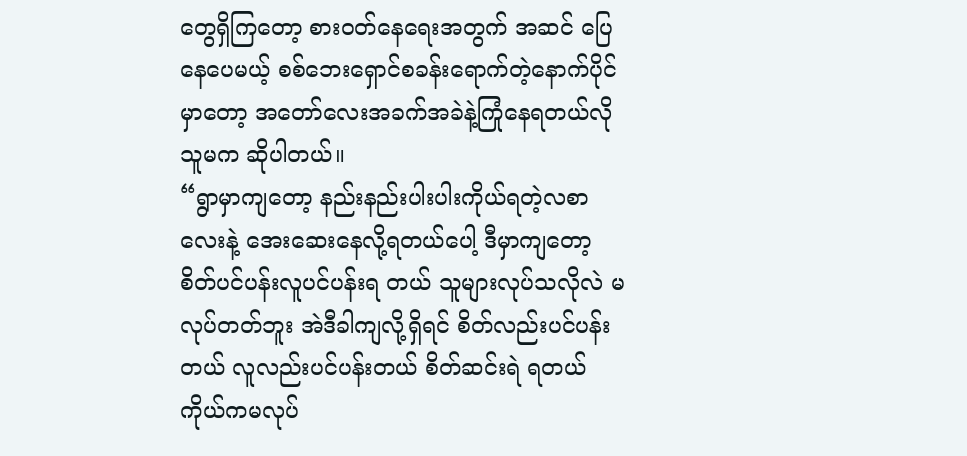တွေရှိကြတော့ စား၀တ်နေရေးအတွက် အဆင် ပြေနေပေမယ့် စစ်ဘေးရှောင်စခန်းရောက်တဲ့နောက်ပိုင်မှာတော့ အတော်လေးအခက်အခဲနဲ့ကြုံနေရတယ်လို သူမက ဆိုပါတယ်။
“ရွာမှာကျတော့ နည်းနည်းပါးပါးကိုယ်ရတဲ့လစာလေးနဲ့ အေးဆေးနေလို့ရတယ်ပေါ့ ဒီမှာကျတော့ စိတ်ပင်ပန်းလူပင်ပန်းရ တယ် သူများလုပ်သလိုလဲ မလုပ်တတ်ဘူး အဲဒီခါကျလို့ရှိရင် စိတ်လည်းပင်ပန်းတယ် လူလည်းပင်ပန်းတယ် စိတ်ဆင်းရဲ ရတယ် ကိုယ်ကမလုပ်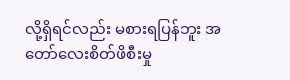လို့ရှိရင်လည်း မစားရပြန်ဘူး အတော်လေးစိတ်ဖိစီးမှု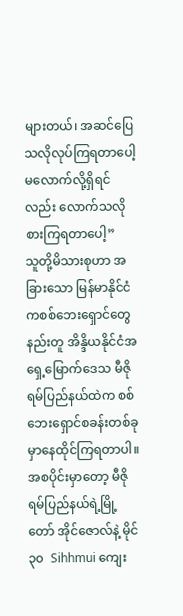များတယ်၊ အဆင်ပြေသလိုလုပ်ကြရတာပေါ့ မလောက်လို့ရှိရင်လည်း လောက်သလိုစားကြရတာပေါ့”
သူတို့မိသားစုဟာ အခြားသော မြန်မာနိုင်ငံကစစ်ဘေးရှောင်တွေနည်းတူ အိန္ဒိယနိုင်ငံအရှေ့မြောက်ဒေသ မီဇိုရမ်ပြည်နယ်ထဲက စစ်ဘေးရှောင်စခန်းတစ်ခုမှာနေထိုင်ကြရတာပါ။
အစပိုင်းမှာတော့ မီဇိုရမ်ပြည်နယ်ရဲ့မြို့တော် အိုင်ဇောလ်နဲ့ မိုင် ၃၀  Sihhmui ကျေး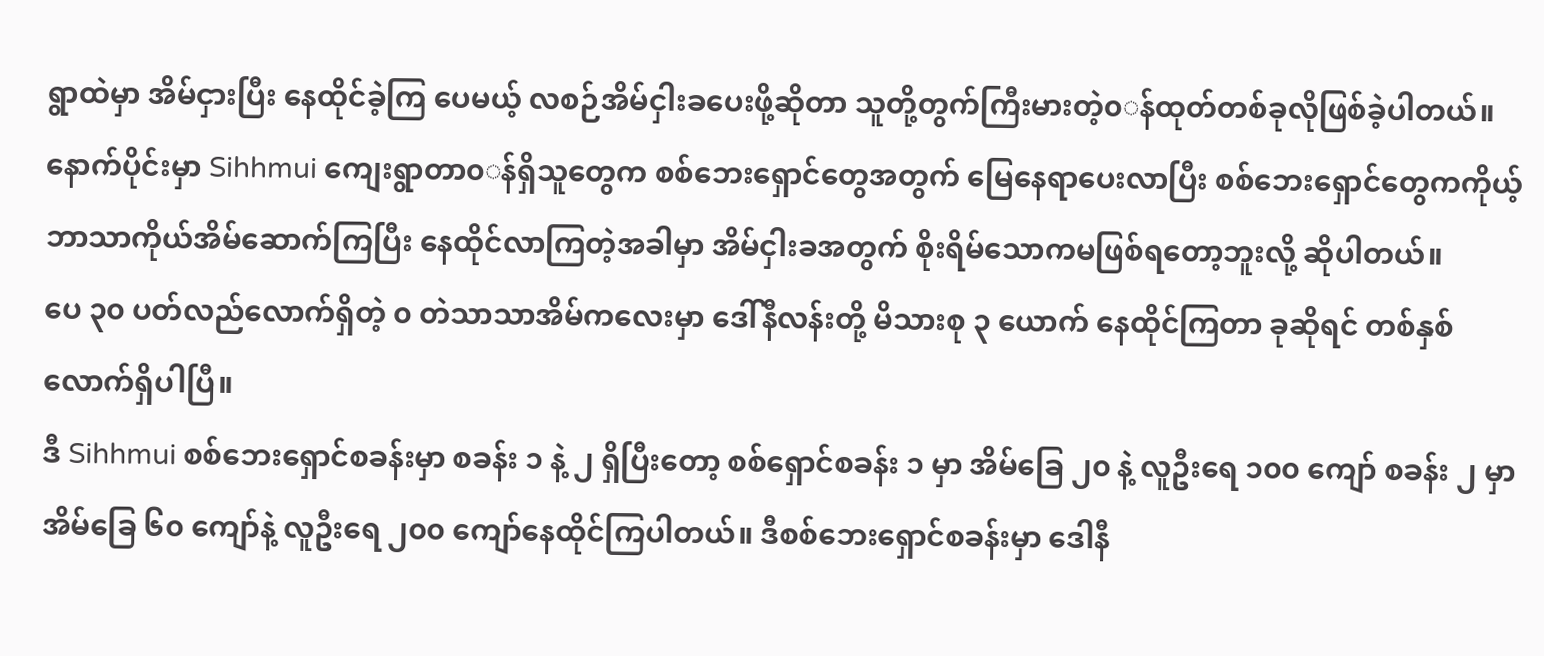ရွာထဲမှာ အိမ်ငှားပြီး နေထိုင်ခဲ့ကြ ပေမယ့် လစဉ်အိမ်ငှါးခပေးဖို့ဆိုတာ သူတို့တွက်ကြီးမားတဲ့၀◌န်ထုတ်တစ်ခုလိုဖြစ်ခဲ့ပါတယ်။
နောက်ပိုင်းမှာ Sihhmui ကျေးရွာတာ၀◌န်ရှိသူတွေက စစ်ဘေးရှောင်တွေအတွက် မြေနေရာပေးလာပြီး စစ်ဘေးရှောင်တွေကကိုယ့်ဘာသာကိုယ်အိမ်ဆောက်ကြပြီး နေထိုင်လာကြတဲ့အခါမှာ အိမ်ငှါးခအတွက် စိုးရိမ်သောကမဖြစ်ရတော့ဘူးလို့ ဆိုပါတယ်။
ပေ ၃၀ ပတ်လည်လောက်ရှိတဲ့ ၀ တဲသာသာအိမ်ကလေးမှာ ဒေါ်နီလန်းတို့ မိသားစု ၃ ယောက် နေထိုင်ကြတာ ခုဆိုရင် တစ်နှစ်လောက်ရှိပါပြီ။
ဒီ Sihhmui စစ်ဘေးရှောင်စခန်းမှာ စခန်း ၁ နဲ့ ၂ ရှိပြီးတော့ စစ်ရှောင်စခန်း ၁ မှာ အိမ်ခြေ ၂၀ နဲ့ လူဦးရေ ၁၀၀ ကျော် စခန်း ၂ မှာ အိမ်ခြေ ၆၀ ကျော်နဲ့ လူဦးရေ ၂၀၀ ကျော်နေထိုင်ကြပါတယ်။ ဒီစစ်ဘေးရှောင်စခန်းမှာ ဒေါနီ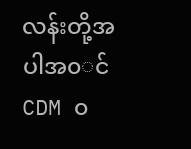လန်းတို့အပါအ၀◌င် CDM ၀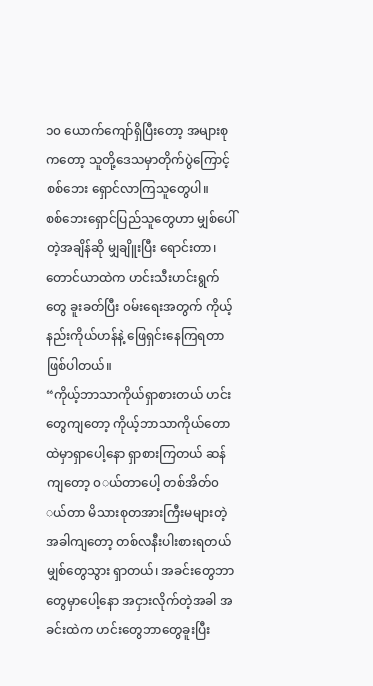၁၀ ယောက်ကျော်ရှိပြီးတော့ အများစုကတော့ သူတို့ဒေသမှာတိုက်ပွဲကြောင့် စစ်ဘေး ရှောင်လာကြသူတွေပါ။
စစ်ဘေးရှောင်ပြည်သူတွေဟာ မျှစ်ပေါ်တဲ့အချိန်ဆို မျှချိူးပြီး ရောင်းတာ၊ တောင်ယာထဲက ဟင်းသီးဟင်းရွက်တွေ ခူးခတ်ပြီး ၀မ်းရေးအတွက် ကိုယ့်နည်းကိုယ်ဟန်နဲ့ ဖြေရှင်းနေကြရတာဖြစ်ပါတယ်။
“ကိုယ့်ဘာသာကိုယ်ရှာစားတယ် ဟင်းတွေကျတော့ ကိုယ့်ဘာသာကိုယ်တောထဲမှာရှာပေါ့နော ရှာစားကြတယ် ဆန်ကျတော့ ၀◌ယ်တာပေါ့ တစ်အိတ်၀◌ယ်တာ မိသားစုတအားကြီးမများတဲ့အခါကျတော့ တစ်လနီးပါးစားရတယ် မျှစ်တွေသွား ရှာတယ်၊ အခင်းတွေဘာတွေမှာပေါ့နော အငှားလိုက်တဲ့အခါ အခင်းထဲက ဟင်းတွေဘာတွေခူးပြီး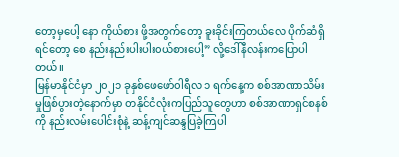တော့မှပေါ့ နော ကိုယ်စား ဖို့အတွက်တော့ ခူးခိုင်းကြတယ်လေ ပိုက်ဆံရှိရင်တော့ စေ နည်းနည်းပါးပါး၀ယ်စားပေါ့” လို့ဒေါ်နီလန်းကပြောပါတယ်။
မြန်မာနိုင်ငံမှာ ၂၀၂၁ ခုနှစ်ဖေဖော်၀ါရီလ ၁ ရက်နေ့က စစ်အာဏာသိမ်းမှုဖြစ်ပွားတဲ့နောက်မှာ တနိုင်ငံလုံးကပြည်သူတွေဟာ စစ်အာဏာရှင်စနစ်ကို နည်းလမ်းပေါင်းစုံနဲ့ ဆန့်ကျင်ဆန္ဒပြခဲ့ကြပါ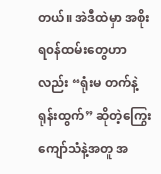တယ်။ အဲဒီထဲမှာ အစိုးရ၀န်ထမ်းတွေဟာလည်း “ရုံးမ တက်နဲ့ရုန်းထွက်” ဆိုတဲ့ကြွေးကျော်သံနဲ့အတူ အ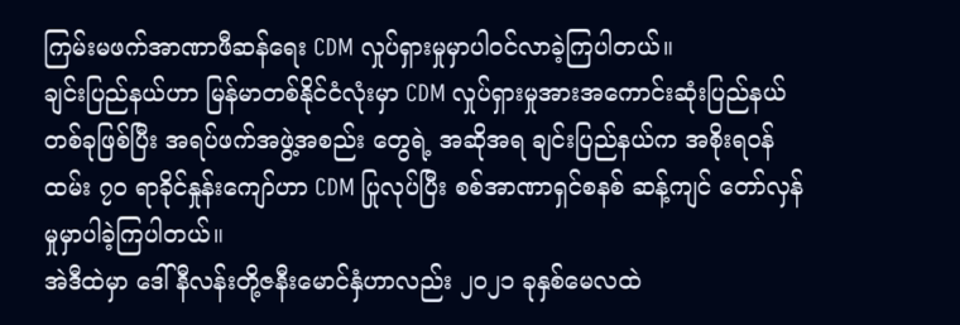ကြမ်းမဖက်အာဏာဖီဆန်ရေး CDM လှုပ်ရှားမှုမှာပါ၀င်လာခဲ့ကြပါတယ်။
ချင်းပြည်နယ်ဟာ မြန်မာတစ်နိုင်ငံလုံးမှာ CDM လှုပ်ရှားမှုအားအကောင်းဆုံးပြည်နယ်တစ်ခုဖြစ်ပြီး အရပ်ဖက်အဖွဲ့အစည်း တွေရဲ့ အဆိုအရ ချင်းပြည်နယ်က အစိုးရ၀န်ထမ်း ၇၀ ရာခိုင်နှုန်းကျော်ဟာ CDM ပြုလုပ်ပြီး စစ်အာဏာရှင်စနစ် ဆန့်ကျင် တော်လှန်မှုမှာပါခဲ့ကြပါတယ်။
အဲဒီထဲမှာ ဒေါ်နီလန်းတို့ဇနီးမောင်နှံဟာလည်း ၂၀၂၁ ခုနှစ်မေလထဲ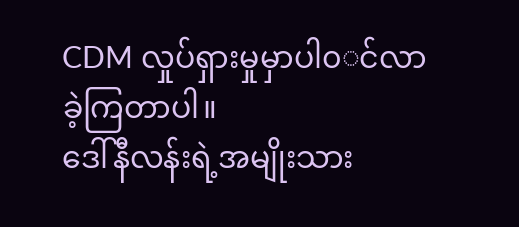CDM လှုပ်ရှားမှုမှာပါ၀◌င်လာခဲ့ကြတာပါ။
ဒေါ်နီလန်းရဲ့အမျိုးသား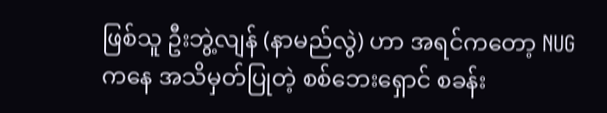ဖြစ်သူ ဦးဘွဲ့လျန် (နာမည်လွဲ) ဟာ အရင်ကတော့ NUG ကနေ အသိမှတ်ပြုတဲ့ စစ်ဘေးရှောင် စခန်း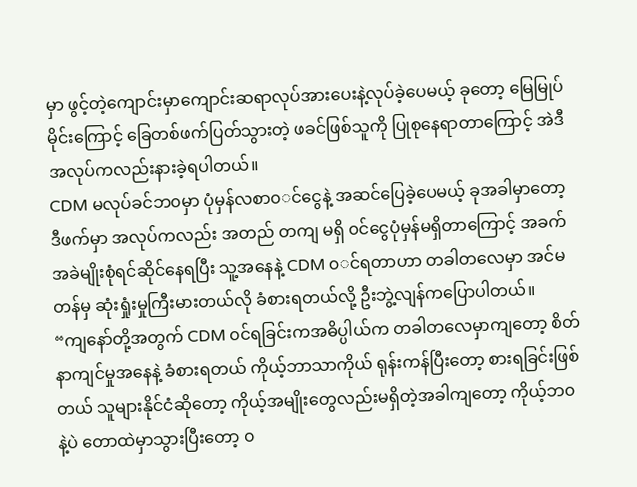မှာ ဖွင့်တဲ့ကျောင်းမှာကျောင်းဆရာလုပ်အားပေးနဲ့လုပ်ခဲ့ပေမယ့် ခုတော့ မြေမြုပ်မိုင်းကြောင့် ခြေတစ်ဖက်ပြတ်သွားတဲ့ ဖခင်ဖြစ်သူကို ပြုစုနေရာတာကြောင့် အဲဒီအလုပ်ကလည်းနားခဲ့ရပါတယ်။
CDM မလုပ်ခင်ဘ၀မှာ ပုံမှန်လစာ၀◌င်ငွေနဲ့ အဆင်ပြေခဲ့ပေမယ့် ခုအခါမှာတော့ ဒီဖက်မှာ အလုပ်ကလည်း အတည် တကျ မရှိ ၀င်ငွေပုံမှန်မရှိတာကြောင့် အခက်အခဲမျိုးစုံရင်ဆိုင်နေရပြီး သူ့အနေနဲ့ CDM ၀◌င်ရတာဟာ တခါတလေမှာ အင်မတန်မှ ဆုံးရှုံးမှုကြီးမားတယ်လို ခံစားရတယ်လို့ ဦးဘွဲ့လျန်ကပြောပါတယ်။
“ကျနော်တို့အတွက် CDM ၀င်ရခြင်းကအဓိပ္ပါယ်က တခါတလေမှာကျတော့ စိတ်နာကျင်မှုအနေနဲ့ ခံစားရတယ် ကိုယ့်ဘာသာကိုယ် ရုန်းကန်ပြီးတော့ စားရခြင်းဖြစ်တယ် သူများနိုင်ငံဆိုတော့ ကိုယ့်အမျိုးတွေလည်းမရှိတဲ့အခါကျတော့ ကိုယ့်ဘ၀နဲ့ပဲ တောထဲမှာသွားပြီးတော့ ၀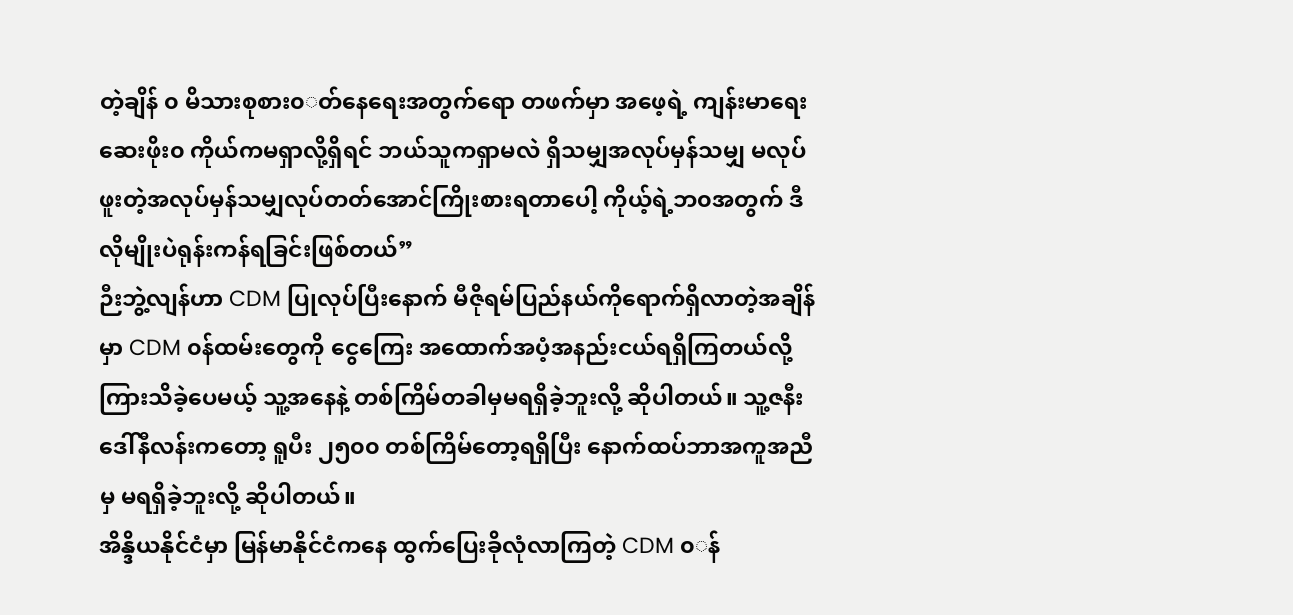တဲ့ချိန် ၀ မိသားစုစား၀◌တ်နေရေးအတွက်ရော တဖက်မှာ အဖေ့ရဲ့ ကျန်းမာရေး ဆေးဖိုး၀ ကိုယ်ကမရှာလို့ရှိရင် ဘယ်သူကရှာမလဲ ရှိသမျှအလုပ်မှန်သမျှ မလုပ်ဖူးတဲ့အလုပ်မှန်သမျှလုပ်တတ်အောင်ကြိုးစားရတာပေါ့ ကိုယ့်ရဲ့ဘ၀အတွက် ဒီလိုမျိုးပဲရုန်းကန်ရခြင်းဖြစ်တယ်”
ဉီးဘွဲ့လျန်ဟာ CDM ပြုလုပ်ပြီးနောက် မီဇိုရမ်ပြည်နယ်ကိုရောက်ရှိလာတဲ့အချိန်မှာ CDM ၀န်ထမ်းတွေကို ငွေကြေး အထောက်အပံ့အနည်းငယ်ရရှိကြတယ်လို့ ကြားသိခဲ့ပေမယ့် သူ့အနေနဲ့ တစ်ကြိမ်တခါမှမရရှိခဲ့ဘူးလို့ ဆိုပါတယ်။ သူ့ဇနီး ဒေါ်နီလန်းကတော့ ရူပီး ၂၅၀၀ တစ်ကြိမ်တော့ရရှိပြီး နောက်ထပ်ဘာအကူအညီမှ မရရှိခဲ့ဘူးလို့ ဆိုပါတယ်။
အိန္ဒိယနိုင်ငံမှာ မြန်မာနိုင်ငံကနေ ထွက်ပြေးခိုလုံလာကြတဲ့ CDM ၀◌န်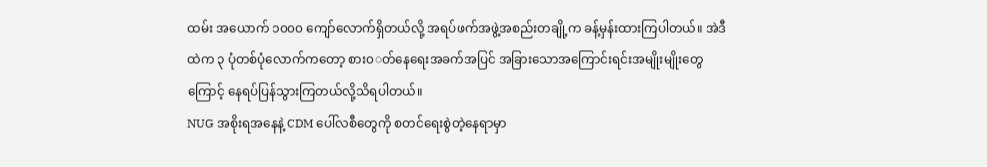ထမ်း အယောက် ၁၀၀၀ ကျော်လောက်ရှိတယ်လို့ အရပ်ဖက်အဖွဲ့အစည်းတချို့က ခန့်မှန်းထားကြပါတယ်။ အဲဒီထဲက ၃ ပုံတစ်ပုံလောက်ကတော့ စား၀◌တ်နေရေးအခက်အပြင် အခြားသောအကြောင်းရင်းအမျိုးမျိုးတွေကြောင့် နေရပ်ပြန်သွားကြတယ်လို့သိရပါတယ်။
NUG အစိုးရအနေနဲ့ CDM ပေါ်လစီတွေကို စတင်ရေးစွဲတဲ့နေရာမှာ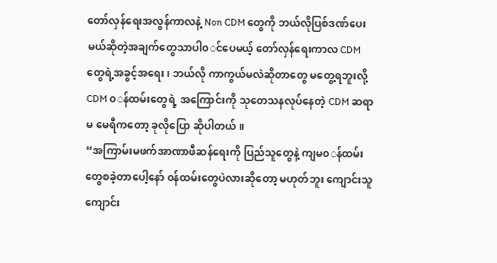တော်လှန်ရေးအလွန်ကာလနဲ့ Non CDM တွေကို ဘယ်လိုပြစ်ဒဏ်ပေးမယ်ဆိုတဲ့အချက်တွေသာပါ၀◌င်ပေမယ့် တော်လှန်ရေးကာလ CDM တွေရဲ့အခွင့်အရေး၊ ဘယ်လို ကာကွယ်မလဲဆိုတာတွေ မတွေ့ရဘူးလို့ CDM ၀◌န်ထမ်းတွေရဲ့ အကြောင်းကို သုတေသနလုပ်နေတဲ့ CDM ဆရာမ မေရီကတော့ ခုလိုပြော ဆိုပါတယ်။
“အကြာမ်းမဖက်အာဏာဖီဆန်ရေးကို ပြည်သူတွေနဲ့ ကျမ၀◌န်ထမ်းတွေစခဲ့တာပေါ့နော် ၀န်ထမ်းတွေပဲလားဆိုတော့ မဟုတ်ဘူး ကျောင်းသူ ကျောင်း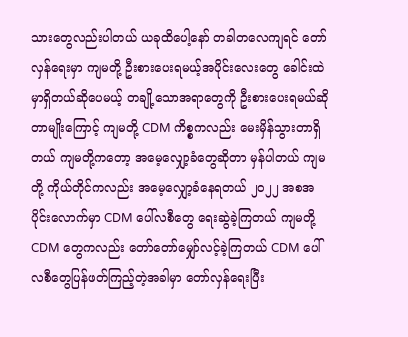သားတွေလည်းပါတယ် ယခုထိပေါ့နော် တခါတလေကျရင် တော်လှန်ရေးမှာ ကျမတို့ ဦးစားပေးရမယ့်အပိုင်းလေးတွေ ခေါင်းထဲမှာရှိတယ်ဆိုပေမယ့် တချို့သောအရာတွေကို ဦးစားပေးရမယ်ဆိုတာမျိုးကြောင့် ကျမတို့ CDM ကိစ္စကလည်း မေးမှိန်သွားတာရှိတယ် ကျမတို့ကတော့ အမေ့လျှော့ခံတွေဆိုတာ မှန်ပါတယ် ကျမတို့ ကိုယ်တိုင်ကလည်း အမေ့လျှော့ခံနေရတယ် ၂၀၂၂ အစအပိုင်းလောက်မှာ CDM ပေါ်လစီတွေ ရေးဆွဲခဲ့ကြတယ် ကျမတို့ CDM တွေကလည်း တော်တော်မျှော်လင့်ခဲ့ကြတယ် CDM ပေါ်လစီတွေပြန်ဖတ်ကြည့်တဲ့အခါမှာ တော်လှန်ရေးပြီး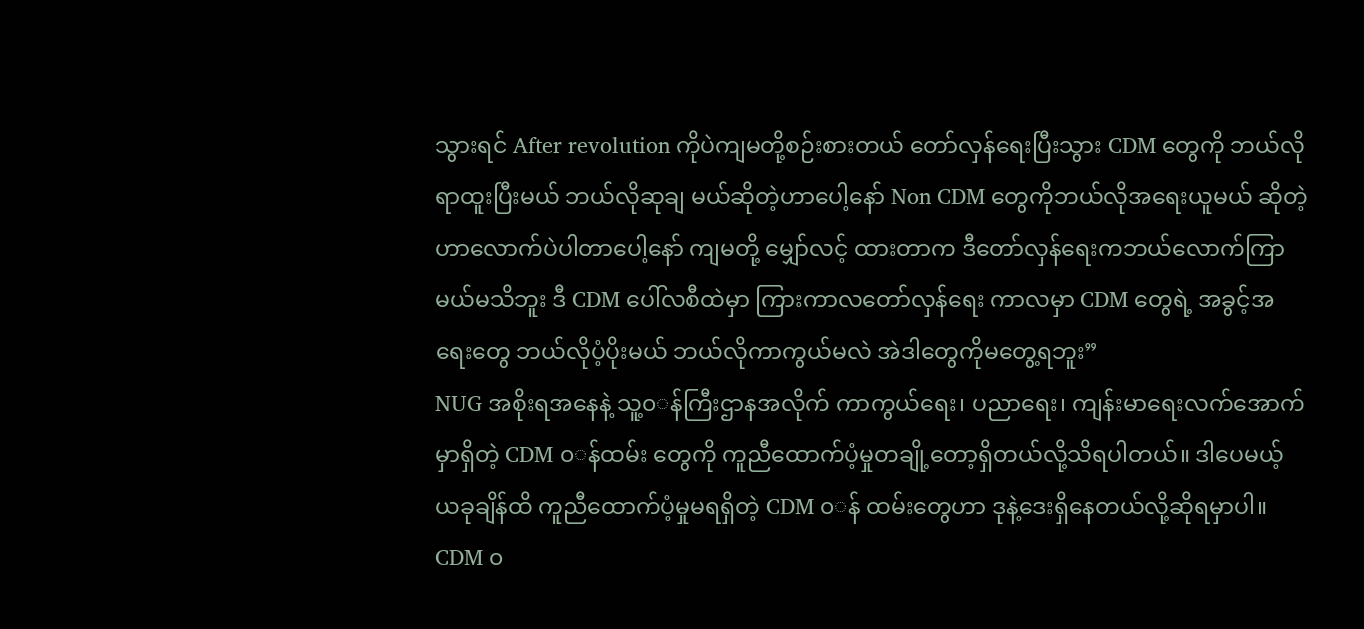သွားရင် After revolution ကိုပဲကျမတို့စဉ်းစားတယ် တော်လှန်ရေးပြီးသွား CDM တွေကို ဘယ်လိုရာထူးပြီးမယ် ဘယ်လိုဆုချ မယ်ဆိုတဲ့ဟာပေါ့နော် Non CDM တွေကိုဘယ်လိုအရေးယူမယ် ဆိုတဲ့ဟာလောက်ပဲပါတာပေါ့နော် ကျမတို့ မျှော်လင့် ထားတာက ဒီတော်လှန်ရေးကဘယ်လောက်ကြာမယ်မသိဘူး ဒီ CDM ပေါ်လစီထဲမှာ ကြားကာလတော်လှန်ရေး ကာလမှာ CDM တွေရဲ့ အခွင့်အရေးတွေ ဘယ်လိုပံ့ပိုးမယ် ဘယ်လိုကာကွယ်မလဲ အဲဒါတွေကိုမတွေ့ရဘူး”
NUG အစိုးရအနေနဲ့ သူ့၀◌န်ကြီးဌာနအလိုက် ကာကွယ်ရေး၊ ပညာရေး၊ ကျန်းမာရေးလက်အောက်မှာရှိတဲ့ CDM ၀◌န်ထမ်း တွေကို ကူညီထောက်ပံ့မှုတချို့တော့ရှိတယ်လို့သိရပါတယ်။ ဒါပေမယ့် ယခုချိန်ထိ ကူညီထောက်ပံ့မှုမရရှိတဲ့ CDM ၀◌န် ထမ်းတွေဟာ ဒုနဲ့ဒေးရှိနေတယ်လို့ဆိုရမှာပါ။
CDM ၀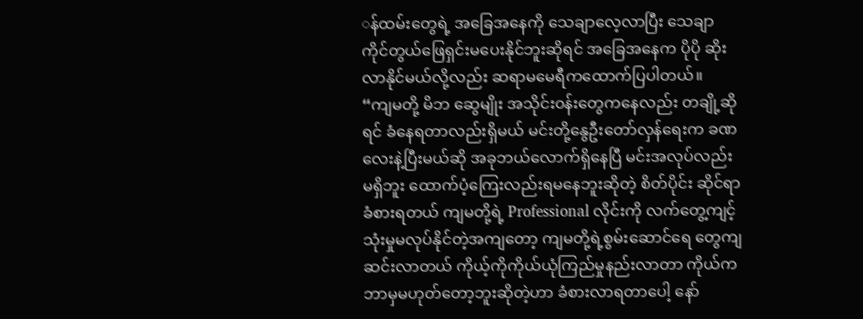◌န်ထမ်းတွေရဲ့ အခြေအနေကို သေချာလေ့လာပြီး သေချာကိုင်တွယ်ဖြေရှင်းမပေးနိုင်ဘူးဆိုရင် အခြေအနေက ပိုပို ဆိုးလာနိုင်မယ်လို့လည်း ဆရာမမေရီကထောက်ပြပါတယ်။
“ကျမတို့ မိဘ ဆွေမျိုး အသိုင်း၀န်းတွေကနေလည်း တချို့ဆိုရင် ခံနေရတာလည်းရှိမယ် မင်းတို့နွေဦးတော်လှန်ရေးက ခဏလေးနဲ့ပြီးမယ်ဆို အခုဘယ်လောက်ရှိနေပြီ မင်းအလုပ်လည်းမရှိဘူး ထောက်ပံ့ကြေးလည်းရမနေဘူးဆိုတဲ့ စိတ်ပိုင်း ဆိုင်ရာခံစားရတယ် ကျမတို့ရဲ့ Professional လိုင်းကို လက်တွေ့ကျင့်သုံးမှုမလုပ်နိုင်တဲ့အကျတော့ ကျမတို့ရဲ့စွမ်းဆောင်ရေ တွေကျဆင်းလာတယ် ကိုယ့်ကိုကိုယ်ယုံကြည်မှုနည်းလာတာ ကိုယ်ကဘာမှမဟုတ်တော့ဘူးဆိုတဲ့ဟာ ခံစားလာရတာပေါ့ နော်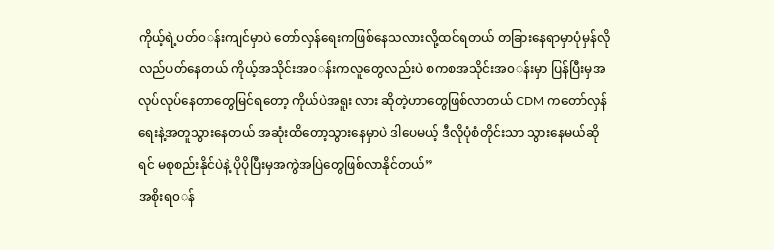ကိုယ့်ရဲ့ပတ်၀◌န်းကျင်မှာပဲ တော်လှန်ရေးကဖြစ်နေသလားလို့ထင်ရတယ် တခြားနေရာမှာပုံမှန်လိုလည်ပတ်နေတယ် ကိုယ့်အသိုင်းအ၀◌န်းကလူတွေလည်းပဲ စကစအသိုင်းအ၀◌န်းမှာ ပြန်ပြီးမှအလုပ်လုပ်နေတာတွေမြင်ရတော့ ကိုယ်ပဲအရူး လား ဆိုတဲ့ဟာတွေဖြစ်လာတယ် CDM ကတော်လှန်ရေးနဲ့အတူသွားနေတယ် အဆုံးထိတော့သွားနေမှာပဲ ဒါပေမယ့် ဒီလိုပုံစံတိုင်းသာ သွားနေမယ်ဆိုရင် မစုစည်းနိုင်ပဲနဲ့ ပိုပိုပြီးမှအကွဲအပြဲတွေဖြစ်လာနိုင်တယ်”
အစိုးရ၀◌န်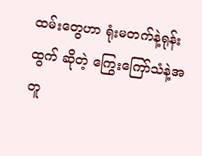ထမ်းတွေဟာ ရုံးမတက်နဲ့ရုန်းထွက် ဆိုတဲ့ ကြွေးကြော်သံနဲ့အတူ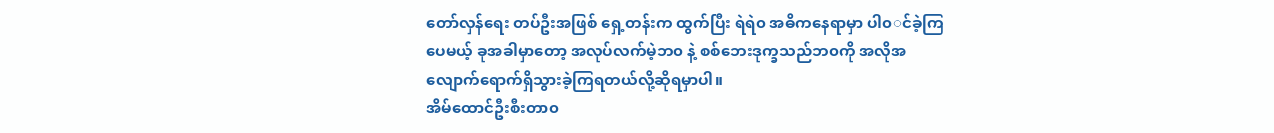တော်လှန်ရေး တပ်ဦးအဖြစ် ရှေ့တန်းက ထွက်ပြီး ရဲရဲ၀ အဓိကနေရာမှာ ပါ၀◌င်ခဲ့ကြပေမယ့် ခုအခါမှာတော့ အလုပ်လက်မဲ့ဘ၀ နဲ့ စစ်ဘေးဒုက္ခသည်ဘ၀ကို အလိုအလျောက်ရောက်ရှိသွားခဲ့ကြရတယ်လို့ဆိုရမှာပါ။
အိမ်ထောင်ဦးစီးတာ၀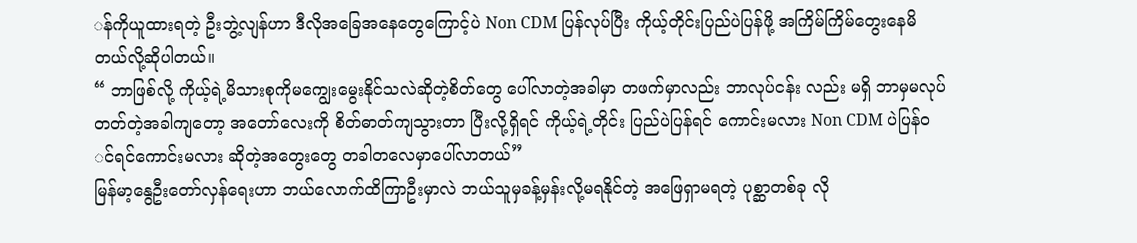◌န်ကိုယူထားရတဲ့ ဦးဘွဲ့လျန်ဟာ ဒီလိုအခြေအနေတွေကြောင့်ပဲ Non CDM ပြန်လုပ်ပြီး ကိုယ့်တိုင်းပြည်ပဲပြန်ဖို့ အကြိမ်ကြိမ်တွေးနေမိတယ်လို့ဆိုပါတယ်။
“ ဘာဖြစ်လို့ ကိုယ့်ရဲ့မိသားစုကိုမကျွေးမွေးနိုင်သလဲဆိုတဲ့စိတ်တွေ ပေါ်လာတဲ့အခါမှာ တဖက်မှာလည်း ဘာလုပ်ငန်း လည်း မရှိ ဘာမှမလုပ်တတ်တဲ့အခါကျတော့ အတော်လေးကို စိတ်ဓာတ်ကျသွားတာ ပြီးလို့ရှိရင် ကိုယ့်ရဲ့တိုင်း ပြည်ပဲပြန်ရင် ကောင်းမလား Non CDM ပဲပြန်၀◌င်ရင်ကောင်းမလား ဆိုတဲ့အတွေးတွေ တခါတလေမှာပေါ်လာတယ်”
မြန်မာ့နွေဦးတော်လှန်ရေးဟာ ဘယ်လောက်ထိကြာဦးမှာလဲ ဘယ်သူမှခန့်မှန်းလို့မရနိုင်တဲ့ အဖြေရှာမရတဲ့ ပုစ္ဆာတစ်ခု လို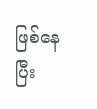ဖြစ်နေပြီး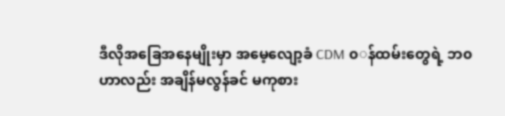ဒီလိုအခြေအနေမျိုးမှာ အမေ့လျော့ခံ CDM ၀◌န်ထမ်းတွေရဲ့ ဘ၀ဟာလည်း အချိန်မလွန်ခင် မကုစား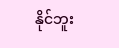နိုင်ဘူး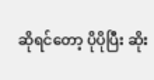ဆိုရင်တော့ ပိုပိုပြီး ဆိုး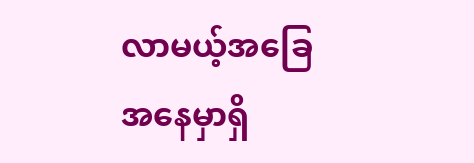လာမယ့်အခြေအနေမှာရှိ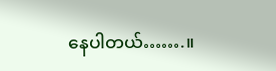နေပါတယ်…….။